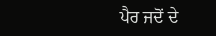ਪੈਰ ਜਦੋਂ ਦੇ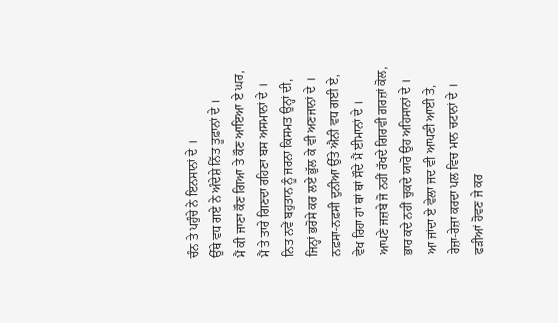ਚੰਨ ਤੇ ਪਹੁੰਚੇ ਨੇ ਇਨਸਾਨਾਂ ਦੇ ।
ਉੱਥੇ ਵਧ ਗਏ ਨੇ ਅੰਦੇਸ਼ੇ ਨਿੱਤ ਤੂਫ਼ਾਨਾਂ ਦੇ ।
ਮੈਂ ਕੀ ਜਾਣਾ ਕੌਣ ਗਿਆ ਤੇ ਕੌਣ ਆਇਆ ਏ ਘਰ,
ਮੈਂ ਤੇ ਤਾਰੇ ਗਿਣਦਾ ਰਹਿਣਾ ਬਸ ਅਸਮਾਨਾਂ ਦੇ ।
ਨਿਤ ਨਵੇਂ ਬਹੁਤਾਨ ਨੂੰ ਜਰਨਾ ਕਿਸਮਤ ਉਨ੍ਹਾਂ ਦੀ,
ਜਿਨ੍ਹਾਂ ਭਰੋਸੇ ਕਰ ਲਏ ਭੁੱਲ ਕੇ ਵੀ ਅਣਜਾਨਾਂ ਦੇ ।
ਨਫ਼ਸਾ-ਨਫ਼ਸੀ ਦੁਨੀਆ ਉੱਤੇ ਐਨੀ ਵਧ ਗਈ ਏ,
ਵੇਖ ਰਿਹਾ ਹਾਂ ਥਾਂ ਥਾਂ ਸੌਦੇ ਮੈਂ ਈਮਾਨਾਂ ਦੇ ।
ਆਪਣੇ ਜਜ਼ਬੇ ਜੋ ਨਹੀਂ ਰੱਖਦੇ ਗਿਰਵੀ ਗ਼ਰਜ਼ਾਂ ਕੋਲ,
ਭਾਰ ਕਦੇ ਨਹੀਂ ਚੁਕਦੇ ਯਾਰੋ ਉਹ ਅਹਿਸਾਨਾਂ ਦੇ ।
ਆ ਜਾਂਦਾ ਏ ਵੇਲਾ ਜਦ ਵੀ ਆਪਣੀ ਆਈ ਤੇ,
ਰੇਜ਼ਾ-ਰੇਜ਼ਾ ਕਰਦਾ ਪਲ ਵਿਚ ਮਾਨ ਚਟਾਨਾਂ ਦੇ ।
ਫੜੀਆਂ ਹੋਵਣ ਜੇ ਕਰ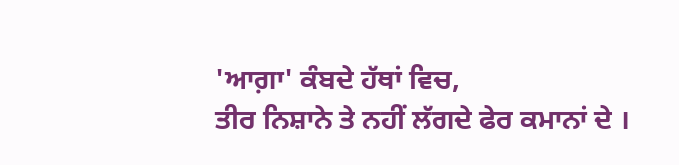'ਆਗ਼ਾ' ਕੰਬਦੇ ਹੱਥਾਂ ਵਿਚ,
ਤੀਰ ਨਿਸ਼ਾਨੇ ਤੇ ਨਹੀਂ ਲੱਗਦੇ ਫੇਰ ਕਮਾਨਾਂ ਦੇ ।